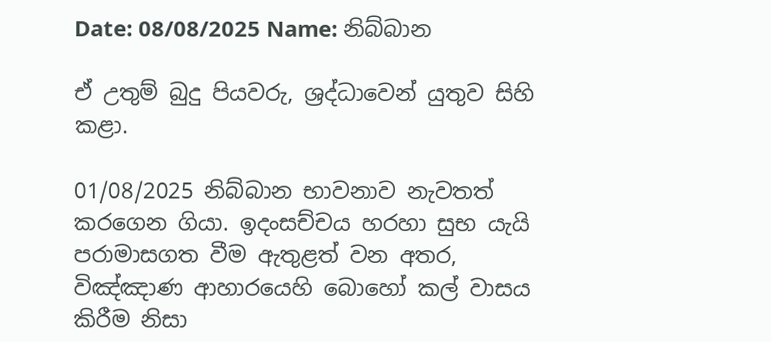Date: 08/08/2025 Name: නිබ්බාන

ඒ උතුම් බුදු පියවරු, ශ්‍රද්ධාවෙන් යුතුව සිහි කළා.

01/08/2025 නිබ්බාන භාවනාව නැවතත් කරගෙන ගියා. ඉදංසච්චය හරහා සුභ යැයි පරාමාසගත වීම ඇතුළත් වන අතර, විඤ්ඤාණ ආහාරයෙහි බොහෝ කල් වාසය කිරීම නිසා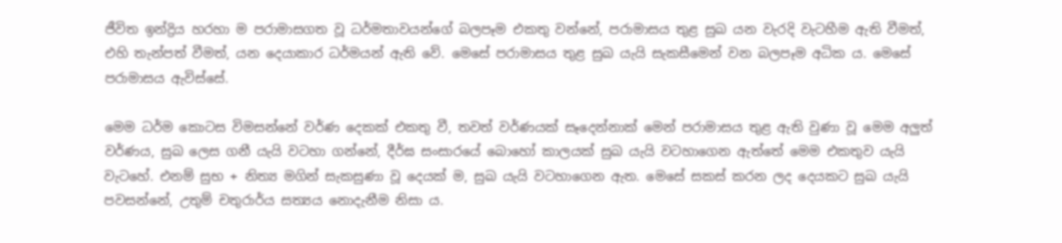ජීවිත ඉන්ද්‍රිය හරහා ම පරාමාසගත වූ ධර්මතාවයන්ගේ බලපෑම එකතු වන්නේ, පරාමාසය තුළ සුඛ යන වැරදි වැටහීම ඇති වීමත්, එහි තැන්පත් වීමත්, යන දෙයාකාර ධර්මයන් ඇති වේ. මෙසේ පරාමාසය තුළ සුඛ යැයි සැකසීමෙන් වන බලපෑම අධික ය. මෙසේ පරාමාසය ඇවිස්සේ.

මෙම ධර්ම කොටස විමසන්නේ වර්ණ දෙකක් එකතු වී, තවත් වර්ණයක් සෑදෙන්නාක් මෙන් පරාමාසය තුළ ඇති වුණා වූ මෙම අලුත් වර්ණය, සුඛ ලෙස ගනී යැයි වටහා ගන්නේ, දීර්ඝ සංසාරයේ බොහෝ කාලයක් සුඛ යැයි වටහාගෙන ඇත්තේ මෙම එකතුව යැයි වැටහේ. එනම් සුභ + නිත්‍ය මගින් සැකසුණා වූ දෙයක් ම, සුඛ යැයි වටහාගෙන ඇත. මෙසේ සකස් කරන ලද දෙයකට සුඛ යැයි පවසන්නේ, උතුම් චතුරාර්ය සත්‍යය නොදැනීම නිසා ය.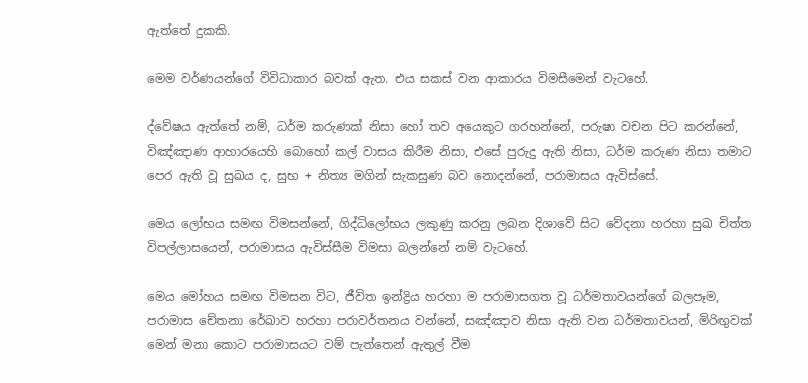ඇත්තේ දුකකි.

මෙම වර්ණයන්ගේ විවිධාකාර බවක් ඇත. එය සකස් වන ආකාරය විමසීමෙන් වැටහේ.

ද්වේෂය ඇත්තේ නම්, ධර්ම කරුණක් නිසා හෝ තව අයෙකුට ගරහන්නේ, පරුෂා වචන පිට කරන්නේ, විඤ්ඤාණ ආහාරයෙහි බොහෝ කල් වාසය කිරීම නිසා, එසේ පුරුදු ඇති නිසා, ධර්ම කරුණ නිසා තමාට පෙර ඇති වූ සුඛය ද, සුභ + නිත්‍ය මගින් සැකසුණ බව නොදන්නේ, පරාමාසය ඇවිස්සේ.

මෙය ලෝභය සමඟ විමසන්නේ, ගිද්ධිලෝභය ලකුණු කරනු ලබන දිශාවේ සිට වේදනා හරහා සුඛ චිත්ත විපල්ලාසයෙන්, පරාමාසය ඇවිස්සීම විමසා බලන්නේ නම් වැටහේ.

මෙය මෝහය සමඟ විමසන විට, ජීවිත ඉන්ද්‍රිය හරහා ම පරාමාසගත වූ ධර්මතාවයන්ගේ බලපෑම, පරාමාස චේතනා රේඛාව හරහා පරාවර්තනය වන්නේ, සඤ්ඤාව නිසා ඇති වන ධර්මතාවයන්, මිරිඟුවක් මෙන් මනා කොට පරාමාසයට වම් පැත්තෙන් ඇතුල් වීම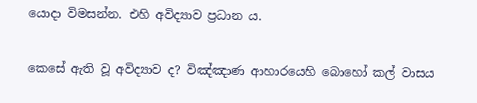යොදා විමසන්න. එහි අවිද්‍යාව ප්‍රධාන ය.

කෙසේ ඇති වූ අවිද්‍යාව ද? විඤ්ඤාණ ආහාරයෙහි බොහෝ කල් වාසය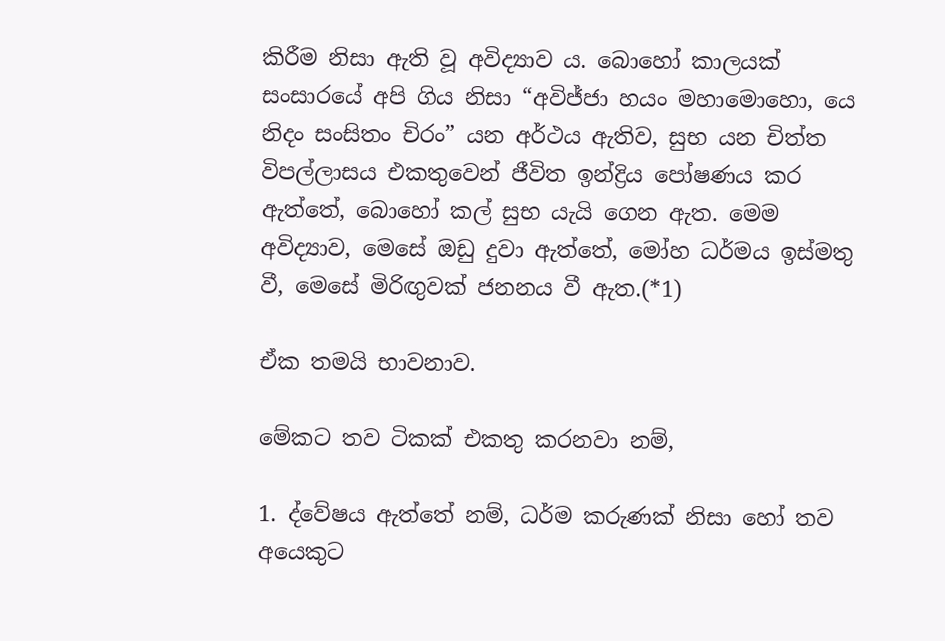කිරීම නිසා ඇති වූ අවිද්‍යාව ය. බොහෝ කාලයක් සංසාරයේ අපි ගිය නිසා “අවිජ්ජා හයං මහාමොහො, යෙ නිදං සංසිතං චිරං” යන අර්ථය ඇතිව, සුභ යන චිත්ත විපල්ලාසය එකතුවෙන් ජීවිත ඉන්ද්‍රිය පෝෂණය කර ඇත්තේ, බොහෝ කල් සුභ යැයි ගෙන ඇත. මෙම අවිද්‍යාව, මෙසේ ඔඩු දුවා ඇත්තේ, මෝහ ධර්මය ඉස්මතු වී, මෙසේ මිරිඟුවක් ජනනය වී ඇත.(*1)

ඒක තමයි භාවනාව.

මේකට තව ටිකක් එකතු කරනවා නම්,

1. ද්වේෂය ඇත්තේ නම්, ධර්ම කරුණක් නිසා හෝ තව අයෙකුට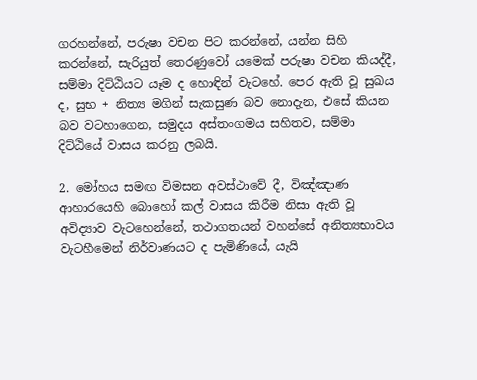ගරහන්නේ, පරුෂා වචන පිට කරන්නේ, යන්න සිහි කරන්නේ, සැරියුත් තෙරණුවෝ යමෙක් පරුෂා වචන කියද්දී, සම්මා දිට්ඨියට යෑම ද හොඳින් වැටහේ. පෙර ඇති වූ සුඛය ද, සුභ + නිත්‍ය මගින් සැකසුණ බව නොදැන, එසේ කියන බව වටහාගෙන, සමුදය අස්තංගමය සහිතව, සම්මා දිට්ඨියේ වාසය කරනු ලබයි.

2. මෝහය සමඟ විමසන අවස්ථාවේ දී, විඤ්ඤාණ ආහාරයෙහි බොහෝ කල් වාසය කිරීම නිසා ඇති වූ අවිද්‍යාව වැටහෙන්නේ, තථාගතයන් වහන්සේ අනිත්‍යභාවය වැටහීමෙන් නිර්වාණයට ද පැමිණියේ, යැයි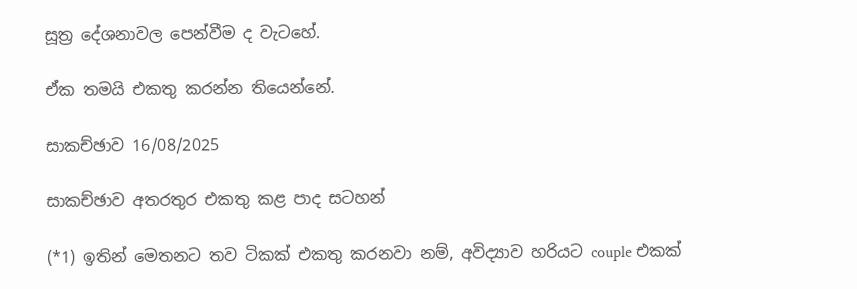සූත්‍ර දේශනාවල පෙන්වීම ද වැටහේ.

ඒක තමයි එකතු කරන්න තියෙන්නේ.

සාකච්ඡාව 16/08/2025

සාකච්ඡාව අතරතුර එකතු කළ පාද සටහන්

(*1) ඉතින් මෙතනට තව ටිකක් එකතු කරනවා නම්, අවිද්‍යාව හරියට couple එකක්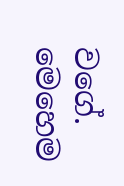වගේ. මෙහෙම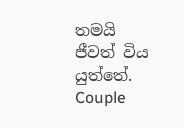තමයි ජීවත් විය යුත්තේ. Couple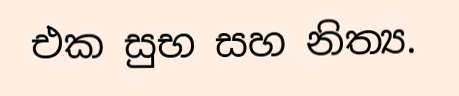එක සුභ සහ නිත්‍ය.